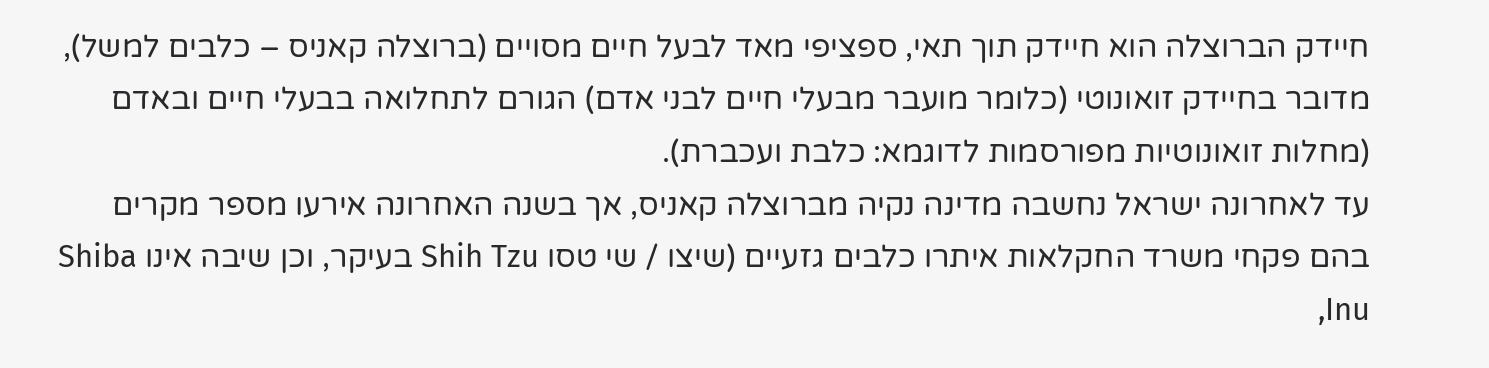חיידק הברוצלה הוא חיידק תוך תאי, ספציפי מאד לבעל חיים מסויים (ברוצלה קאניס – כלבים למשל), מדובר בחיידק זואונוטי (כלומר מועבר מבעלי חיים לבני אדם) הגורם לתחלואה בבעלי חיים ובאדם (מחלות זואונוטיות מפורסמות לדוגמא: כלבת ועכברת).
עד לאחרונה ישראל נחשבה מדינה נקיה מברוצלה קאניס, אך בשנה האחרונה אירעו מספר מקרים בהם פקחי משרד החקלאות איתרו כלבים גזעיים (שיצו / שי טסו Shih Tzu בעיקר, וכן שיבה אינו Shiba Inu,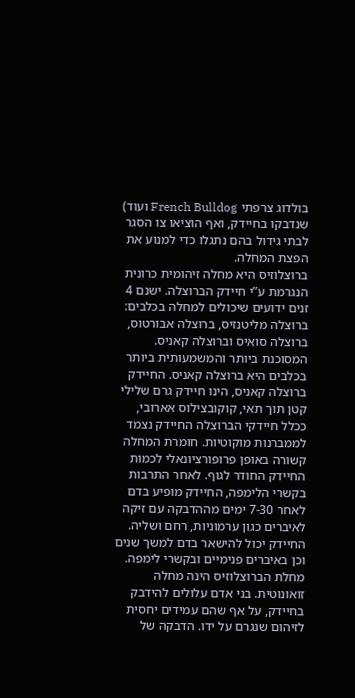בולדוג צרפתי French Bulldog ועוד) שנדבקו בחיידק, ואף הוציאו צו הסגר לבתי גידול בהם נתגלו כדי למנוע את הפצת המחלה.
ברוצלוזיס היא מחלה זיהומית כרונית הנגרמת ע”י חיידק הברוצלה. ישנם 4 זנים ידועים שיכולים למחלה בכלבים: ברוצלה מליטנזיס, ברוצלה אבורטוס, ברוצלה סואיס וברוצלה קאניס. המסוכנת ביותר והמשמעותית ביותר בכלבים היא ברוצלה קאניס. החיידק ברוצלה קאניס, הינו חיידק גרם שלילי קטן תוך תאי, קוקובצילוס אארובי, ככלל חיידקי הברוצלה החיידק נצמד לממברנות מוקוטיות. חומרת המחלה קשורה באופן פרופורציונאלי לכמות החיידק החודר לגוף. לאחר התרבות בקשרי הלימפה, החיידק מופיע בדם לאחר 7-30 ימים מההדבקה עם זיקה לאיברים כגון ערמוניות, רחם ושליה. החיידק יכול להישאר בדם למשך שנים וכן באיברים פנימיים ובקשרי לימפה.
מחלת הברוצלוזיס הינה מחלה זואונוטית. בני אדם עלולים להידבק בחיידק, על אף שהם עמידים יחסית לזיהום שנגרם על ידו. הדבקה של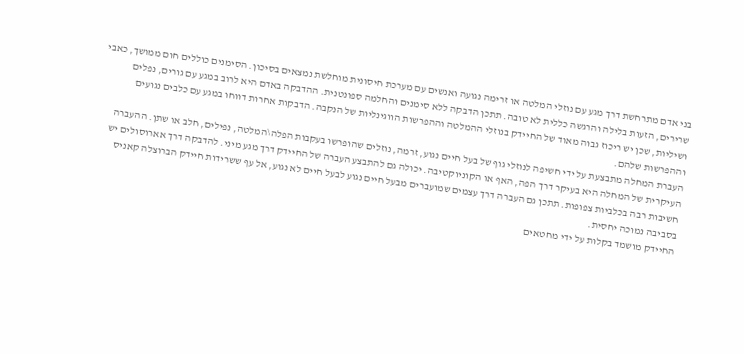בני אדם מתרחשת דרך מגע עם נוזלי המלטה או זרימה נגועה ואנשים עם מערכת חיסונית מוחלשת נמצאים בסיכון. הסימנים כוללים חום ממושך, כאבי שרירים, הזעות בלילה והרגשה כללית לא טובה. תתכן הדבקה ללא סימנים והחלמה ספונטנית. ההדבקה באדם היא לרוב במגע עם גורים, נפלים ושיליות, שכן יש ריכוז גבוה מאוד של החיידק בנוזלי ההמלטה וההפרשות הווגינליות של הנקבה. הדבקות אחרות דווחו במגע עם כלבים נגועים וההפרשות שלהם.
העברת המחלה מתבצעת על ידי חשיפה לנוזלי גוף של בעל חיים נגוע, זרמה, נוזלים שהופרשו בעקבות הפלה\המלטה, נפילים, חלב או שתן. ההעברה העיקרית של המחלה היא בעיקר דרך הפה, האף או הקוניוקטיבה. יכולה גם להתבצע העברה של החיידק דרך מגע מיני. להדבקה דרך אארוסולים יש חשיבות רבה בכלביות צפופות. תתכן גם העברה דרך עצמים שמועברים מבעל חיים נגוע לבעל חיים לא נגוע, אל עף ששרידות חיידק הברוצלה קאניס בסביבה נמוכה יחסית.
החיידק מושמד בקלות על ידי מחטאים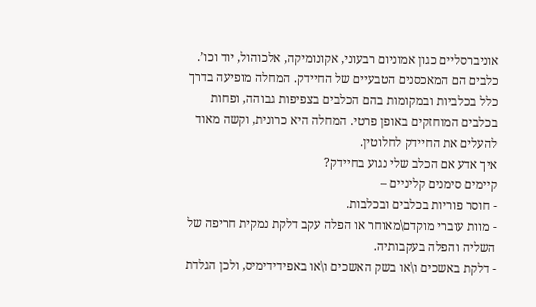אוניברסליים כגון אמוניום רבעוני, אקונומיקה, אלכוהול, יוד וכו’.
כלבים הם המאכסנים הטבעיים של החיידק. המחלה מופיעה בדרך כלל בכלביות ובמקומות בהם הכלבים בצפיפות גבוהה, ופחות בכלבים המוחזקים באופן פרטי. המחלה היא כרונית, וקשה מאוד להעלים את החיידק לחלוטין.
איך אדע אם הכלב שלי נגוע בחיידק?
קיימים סימנים קליניים –
- חוסר פוריות בכלבים ובכלבות.
- מוות עוברי מוקדם\מאוחר או הפלה עקב דלקת נמקית חריפה של השליה והפלה בעקבותיה.
- דלקת באשכים ו\או בשק האשכים ו\או באפידידימיס, ולכן הגלדת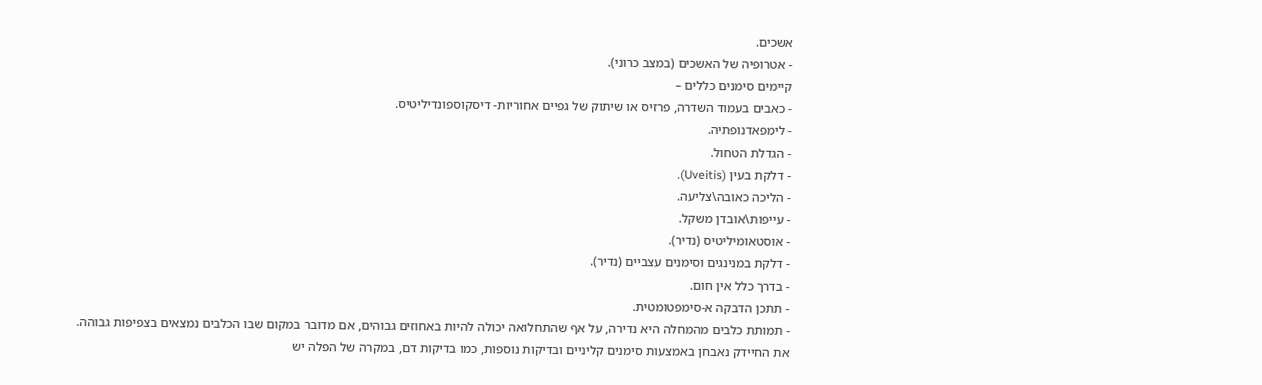אשכים.
- אטרופיה של האשכים (במצב כרוני).
קיימים סימנים כללים –
- כאבים בעמוד השדרה, פרזיס או שיתוק של גפיים אחוריות- דיסקוספונדיליטיס.
- לימפאדנופתיה.
- הגדלת הטחול.
- דלקת בעין (Uveitis).
- הליכה כאובה\צליעה.
- עייפות\אובדן משקל.
- אוסטאומיליטיס (נדיר).
- דלקת במנינגים וסימנים עצביים (נדיר).
- בדרך כלל אין חום.
- תתכן הדבקה א-סימפטומטית.
- תמותת כלבים מהמחלה היא נדירה, על אף שהתחלואה יכולה להיות באחוזים גבוהים, אם מדובר במקום שבו הכלבים נמצאים בצפיפות גבוהה.
את החיידק נאבחן באמצעות סימנים קליניים ובדיקות נוספות, כמו בדיקות דם, במקרה של הפלה יש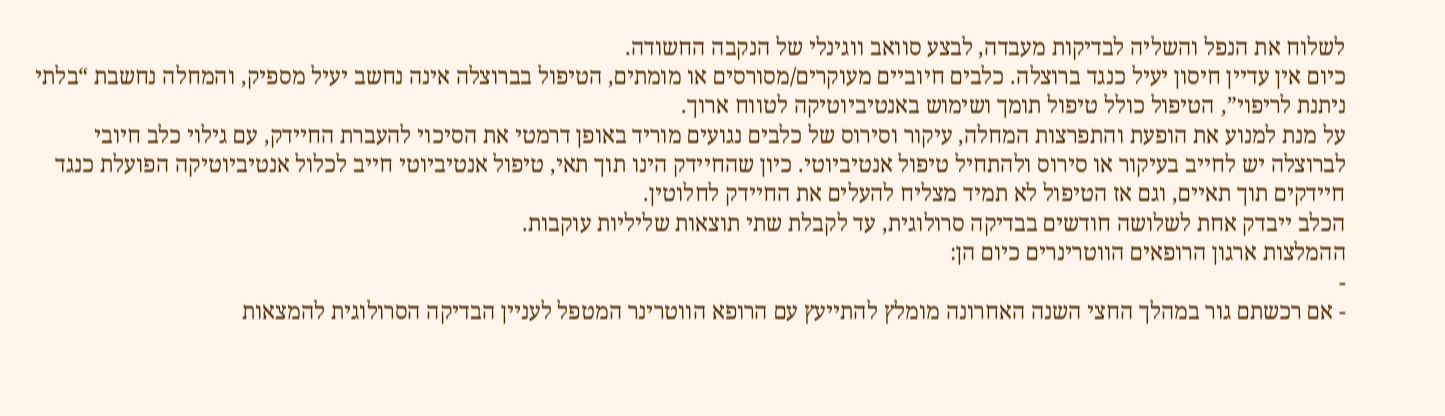לשלוח את הנפל והשליה לבדיקות מעבדה, לבצע סוואב ווגינלי של הנקבה החשודה.
כיום אין עדיין חיסון יעיל כנגד ברוצלה. כלבים חיוביים מעוקרים/מסורסים או מומתים, הטיפול בברוצלה אינה נחשב יעיל מספיק, והמחלה נחשבת “בלתי ניתנת לריפוי”, הטיפול כולל טיפול תומך ושימוש באנטיביוטיקה לטווח ארוך.
על מנת למנוע את הופעת והתפרצות המחלה, עיקור וסירוס של כלבים נגועים מוריד באופן דרמטי את הסיכוי להעברת החיידק, עם גילוי כלב חיובי לברוצלה יש לחייב בעיקור או סירוס ולהתחיל טיפול אנטיביוטי. כיון שהחיידק הינו תוך תאי, טיפול אנטיביוטי חייב לכלול אנטיביוטיקה הפועלת כנגד חיידקים תוך תאיים, וגם אז הטיפול לא תמיד מצליח להעלים את החיידק לחלוטין.
הכלב ייבדק אחת לשלושה חודשים בבדיקה סרולוגית, עד לקבלת שתי תוצאות שליליות עוקבות.
ההמלצות ארגון הרופאים הווטרינרים כיום הן:
-
- אם רכשתם גור במהלך החצי השנה האחרונה מומלץ להתייעץ עם הרופא הווטרינר המטפל לעניין הבדיקה הסרולוגית להמצאות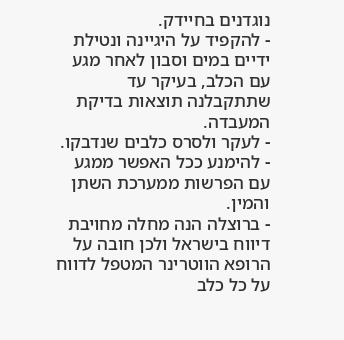נוגדנים בחיידק.
- להקפיד על היגיינה ונטילת ידיים במים וסבון לאחר מגע עם הכלב, בעיקר עד שתתקבלנה תוצאות בדיקת המעבדה.
- לעקר ולסרס כלבים שנדבקו.
- להימנע ככל האפשר ממגע עם הפרשות ממערכת השתן והמין.
- ברוצלה הנה מחלה מחויבת דיווח בישראל ולכן חובה על הרופא הווטרינר המטפל לדווח על כל כלב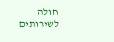חולה לשירותים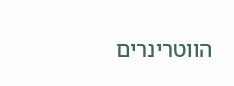הווטרינרים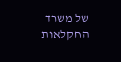של משרד החקלאות